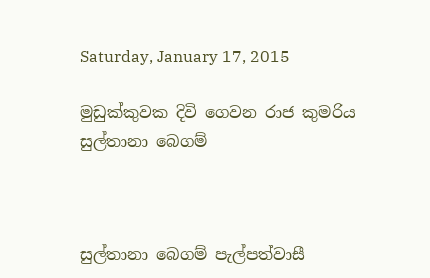Saturday, January 17, 2015

මුඩුක්කුවක දිවි ගෙවන රාජ කුමරිය සුල්තානා බෙගම්



සුල්තානා බෙගම් පැල්පත්වාසී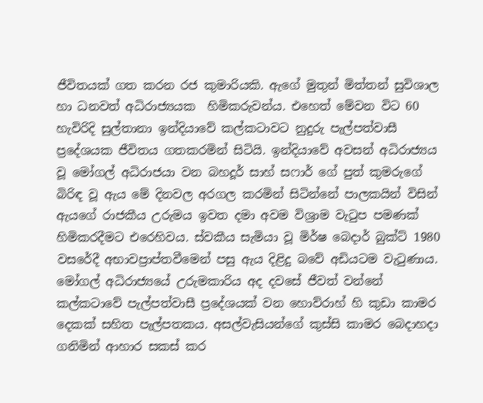ජීවිතයක් ගත කරන රජ කුමාරියකි. ඇගේ මුතුන් මිත්තන් සුවිශාල හා ධනවත් අධිරාජ්‍යයක  හිමිකරුවන්ය. එහෙත් මේවන විට 60 හැවිරිදි සුල්තානා ඉන්දියාවේ කල්කටාවට නුදුරු පැල්පත්වාසී ප්‍රදේශයක ජීවිතය ගතකරමින් සිටියි. ඉන්දියාවේ අවසන් අධිරාජ්‍යය වූ මෝගල් අධිරාජයා වන බහදූර් සාහ් සෆාර් ගේ පුත් කුමරුගේ බිරිඳ වූ ඇය මේ දිනවල අරගල කරමින් සිටින්නේ පාලකයින් විසින් ඇයගේ රාජකීය උරුමය ඉවත දමා අවම විශ්‍රාම වැටුප පමණක් හිමිකරදීමට එරෙහිවය. ස්වකීය සැමියා වූ මිර්ෂ බෙදාර් බුක්ට් 1980 වසරේදී අභාවප්‍රාප්තවීමෙන් පසු ඇය දිළිදු බවේ අඩියටම වැටුණාය.
මෝගල් අධිරාජ්‍යයේ උරුමකාරිය අද දවසේ ජීවත් වන්නේ කල්කටාවේ පැල්පත්වාසී ප්‍රදේශයක් වන හොව්රාහ් හි කුඩා කාමර දෙකක් සහිත පැල්පතකය. අසල්වැසියන්ගේ කුස්සි කාමර බෙදාහදා ගනිමින් ආහාර සකස් කර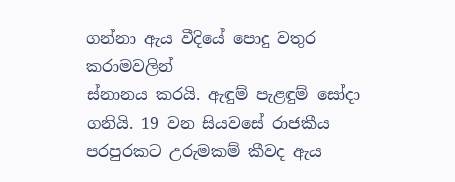ගන්නා ඇය වීදියේ පොදු වතුර කරාමවලින්
ස්නානය කරයි. ඇඳුම් පැළඳුම් සෝදා ගනියි. 19 වන සියවසේ රාජකීය පරපුරකට උරුමකම් කීවද ඇය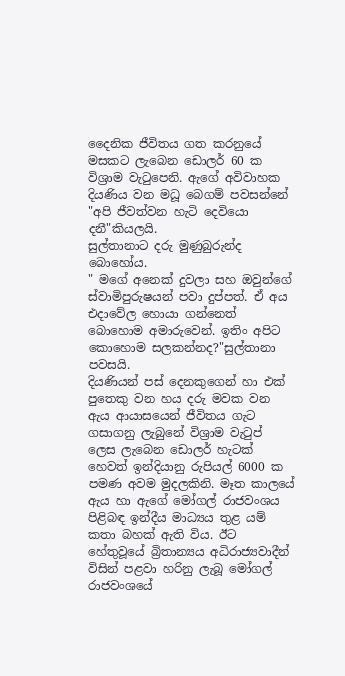දෛනික ජීවිතය ගත කරනුයේ මසකට ලැබෙන ඩොලර් 60 ක විශ්‍රාම වැටුපෙනි. ඇගේ අවිවාහක දියණිය වන මධූ බෙගම් පවසන්නේ "අපි ජීවත්වන හැටි දෙවියො දනී"කියලයි.
සුල්තානාට දරු මුණුබුරුන්ද බොහෝය.
" මගේ අනෙක් දුවලා සහ ඔවුන්ගේ ස්වාමිපුරුෂයන් පවා දුප්පත්. ඒ අය එදාවේල හොයා ගන්නෙත් බොහොම අමාරුවෙන්. ඉතිං අපිට කොහොම සලකන්නද?"සුල්තානා පවසයි.
දියණියන් පස් දෙනකුගෙන් හා එක් පුතෙකු වන හය දරු මවක වන ඇය ආයාසයෙන් ජීවිතය ගැට ගසාගනු ලැබුනේ විශ්‍රාම වැටුප් ලෙස ලැබෙන ඩොලර් හැටක් හෙවත් ඉන්දියානු රුපියල් 6000 ක පමණ අවම මුදලකිනි. මෑත කාලයේ ඇය හා ඇගේ මෝගල් රාජවංශය පිළිබඳ ඉන්දීය මාධ්‍යය තුළ යම් කතා බහක් ඇති විය. ඊට හේතුවූයේ බ්‍රිතාන්‍යය අධිරාජ්‍යවාදීන් විසින් පළවා හරිනු ලැබූ මෝගල් රාජවංශයේ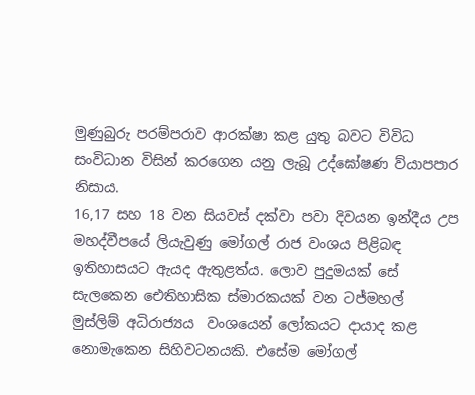මුණුබුරු පරම්පරාව ආරක්ෂා කළ යුතු බවට විවිධ සංවිධාන විසින් කරගෙන යනු ලැබූ උද්ඝෝෂණ ව්යාපපාර නිසාය.
16,17 සහ 18 වන සියවස් දක්වා පවා දිවයන ඉන්දීය උප මහද්වීපයේ ලියැවුණු මෝගල් රාජ වංශය පිළිබඳ ඉතිහාසයට ඇයද ඇතුළත්ය. ලොව පුදුමයක් සේ සැලකෙන ඓතිහාසික ස්මාරකයක් වන ටජ්මහල් මුස්ලිම් අධිරාජ්‍යය  වංශයෙන් ලෝකයට දායාද කළ නොමැකෙන සිහිවටනයකි. එසේම මෝගල්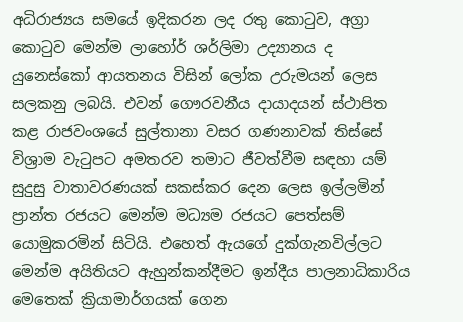අධිරාජ්‍යය සමයේ ඉදිකරන ලද රතු කොටුව, අග්‍රා කොටුව මෙන්ම ලාහෝර් ශර්ලිමා උද්‍යානය ද යුනෙස්කෝ ආයතනය විසින් ලෝක උරුමයන් ලෙස සලකනු ලබයි. එවන් ගෞරවනීය දායාදයන් ස්ථාපිත කළ රාජවංශයේ සුල්තානා වසර ගණනාවක් තිස්සේ විශ්‍රාම වැටුපට අමතරව තමාට ජීවත්වීම සඳහා යම් සුදුසු වාතාවරණයක් සකස්කර දෙන ලෙස ඉල්ලමින් ප්‍රාන්ත රජයට මෙන්ම මධ්‍යම රජයට පෙත්සම් යොමුකරමින් සිටියි. එහෙත් ඇයගේ දුක්ගැනවිල්ලට
මෙන්ම අයිතියට ඇහුන්කන්දීමට ඉන්දීය පාලනාධිකාරිය මෙතෙක් ක්‍රියාමාර්ගයක් ගෙන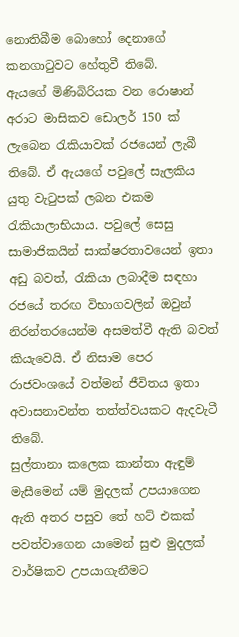නොතිබීම බොහෝ දෙනාගේ කනගාටුවට හේතුවී තිබේ.
ඇයගේ මිණිබිරියක වන රොෂාන් අරාට මාසිකව ඩොලර් 150 ක් ලැබෙන රැකියාවක් රජයෙන් ලැබී තිබේ. ඒ ඇයගේ පවුලේ සැලකිය යුතු වැටුපක් ලබන එකම රැකියාලාභියාය. පවුලේ සෙසු සාමාජිකයින් සාක්ෂරතාවයෙන් ඉතා අඩු බවත්, රැකියා ලබාදීම සඳහා රජයේ තරඟ විභාගවලින් ඔවුන් නිරන්තරයෙන්ම අසමත්වී ඇති බවත්
කියැවෙයි. ඒ නිසාම පෙර රාජවංශයේ වත්මන් ජීවිතය ඉතා අවාසනාවන්ත තත්ත්වයකට ඇදවැටී තිබේ.
සුල්තානා කලෙක කාන්තා ඇඳුම් මැසීමෙන් යම් මුදලක් උපයාගෙන ඇති අතර පසුව තේ හට් එකක් පවත්වාගෙන යාමෙන් සුළු මුදලක් වාර්ෂිකව උපයාගැනීමට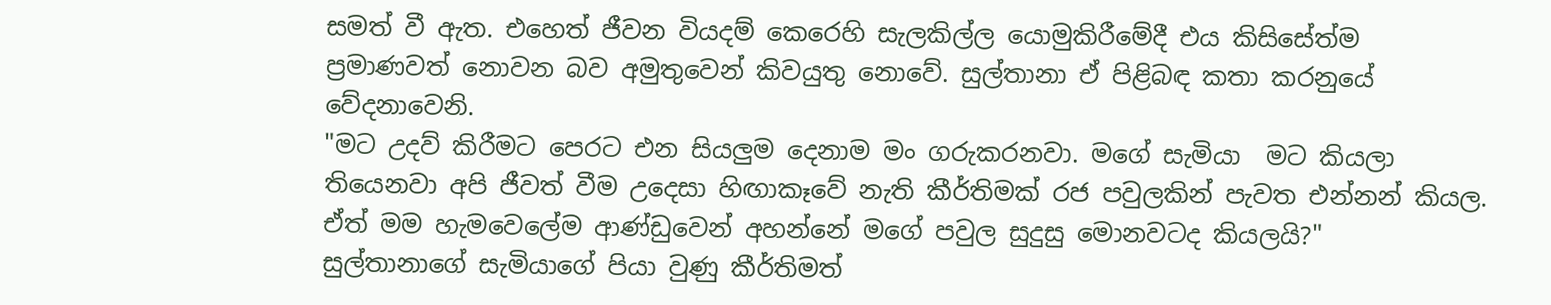සමත් වී ඇත. එහෙත් ජීවන වියදම් කෙරෙහි සැලකිල්ල යොමුකිරීමේදී එය කිසිසේත්ම ප්‍රමාණවත් නොවන බව අමුතුවෙන් කිවයුතු නොවේ. සුල්තානා ඒ පිළිබඳ කතා කරනුයේ වේදනාවෙනි.
"මට උදව් කිරීමට පෙරට එන සියලුම දෙනාම මං ගරුකරනවා. මගේ සැමියා  මට කියලා තියෙනවා අපි ජීවත් වීම උදෙසා හිඟාකෑවේ නැති කීර්තිමක් රජ පවුලකින් පැවත එන්නන් කියල. ඒත් මම හැමවෙලේම ආණ්ඩුවෙන් අහන්නේ මගේ පවුල සුදුසු මොනවටද කියලයි?"
සුල්තානාගේ සැමියාගේ පියා වුණු කීර්තිමත්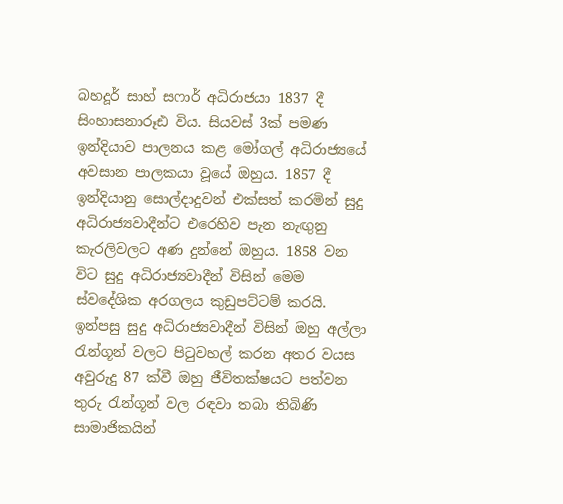බහදූර් සාහ් සෆාර් අධිරාජයා 1837 දී සිංහාසනාරූඪ විය. සියවස් 3ක් පමණ ඉන්දියාව පාලනය කළ මෝගල් අධිරාජ්‍යයේ  අවසාන පාලකයා වූයේ ඔහුය. 1857 දී ඉන්දියානු සොල්දාදුවන් එක්සත් කරමින් සුදු අධිරාජ්‍යවාදීන්ට එරෙහිව පැන නැඟුනු කැරලිවලට අණ දුන්නේ ඔහුය. 1858 වන විට සුදු අධිරාජ්‍යවාදීන් විසින් මෙම ස්වදේශික අරගලය කුඩුපට්ටම් කරයි. ඉන්පසු සුදු අධිරාජ්‍යවාදීන් විසින් ඔහු අල්ලා රැන්ගූන් වලට පිටුවහල් කරන අතර වයස අවුරුදු 87 ක්වී ඔහු ජීවිතක්ෂයට පත්වන තුරු රැන්ගූන් වල රඳවා තබා තිබිණි
සාමාජිකයින්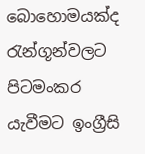බොහොමයක්ද රැන්ගූන්වලට පිටමංකර යැවීමට ඉංග්‍රීසි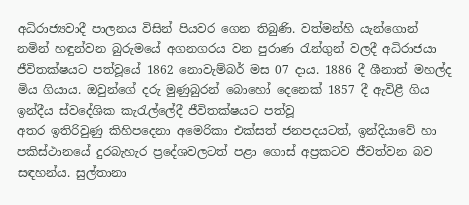අධිරාජ්‍යවාදී පාලනය විසින් පියවර ගෙන තිබුණි. වත්මන්හි යැන්ගොන් නමින් හඳුන්වන බුරුමයේ අගනගරය වන පුරාණ රැන්ගුන් වලදී අධිරාජයා ජීවිතක්ෂයට පත්වූයේ 1862 නොවැම්බර් මස 07 දාය. 1886 දී ශීනාත් මහල්ද මිය ගියාය. ඔවුන්ගේ දරු මුණුබුරන් බොහෝ දෙනෙක් 1857 දී ඇවිළී ගිය ඉන්දීය ස්වදේශික කැරැල්ලේදී ජීවිතක්ෂයට පත්වූ
අතර ඉතිරිවුණු කිහිපදෙනා අමෙරිකා එක්සත් ජනපදයටත්, ඉන්දියාවේ හා පකිස්ථානයේ දුරබැහැර ප්‍රදේශවලටත් පළා ගොස් අප්‍රකටව ජීවත්වන බව සඳහන්ය. සුල්තානා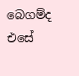බෙගම්ද එසේ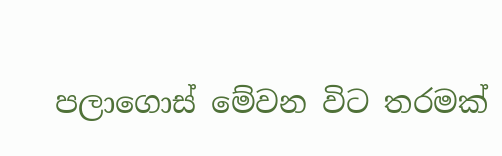පලාගොස් මේවන විට තරමක්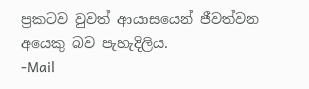ප්‍රකටව වුවත් ආයාසයෙන් ජීවත්වන අයෙකු බව පැහැදිලිය.
-Mail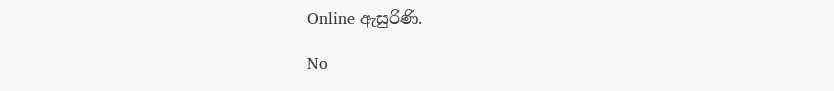Online ඇසුරිණි.

No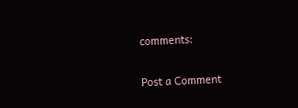comments:

Post a Comment